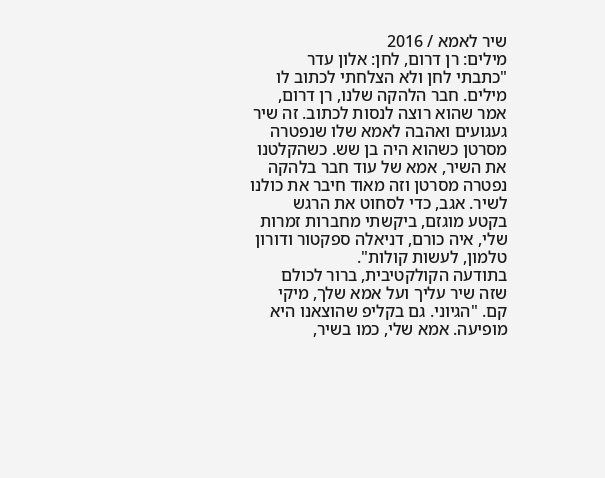שיר לאמא / 2016
מילים: רן דרום, לחן: אלון עדר
"כתבתי לחן ולא הצלחתי לכתוב לו מילים. חבר הלהקה שלנו, רן דרום, אמר שהוא רוצה לנסות לכתוב. זה שיר געגועים ואהבה לאמא שלו שנפטרה מסרטן כשהוא היה בן שש. כשהקלטנו את השיר, אמא של עוד חבר בלהקה נפטרה מסרטן וזה מאוד חיבר את כולנו לשיר. אגב, כדי לסחוט את הרגש בקטע מוגזם, ביקשתי מחברות זמרות שלי, איה כורם, דניאלה ספקטור ודורון טלמון, לעשות קולות".
בתודעה הקולקטיבית, ברור לכולם שזה שיר עליך ועל אמא שלך, מיקי קם. "הגיוני. גם בקליפ שהוצאנו היא מופיעה. אמא שלי, כמו בשיר,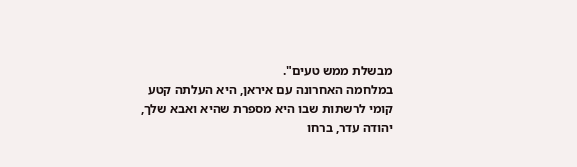מבשלת ממש טעים".
במלחמה האחרונה עם איראן, היא העלתה קטע קומי לרשתות שבו היא מספרת שהיא ואבא שלך, יהודה עדר, ברחו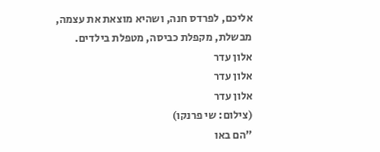אליכם, לפרדס חנה, ושהיא מוצאת את עצמה, מבשלת, מקפלת כביסה, מטפלת בילדים.
אלון עדר
אלון עדר
אלון עדר
(צילום: שי פרנקו)
"הם באו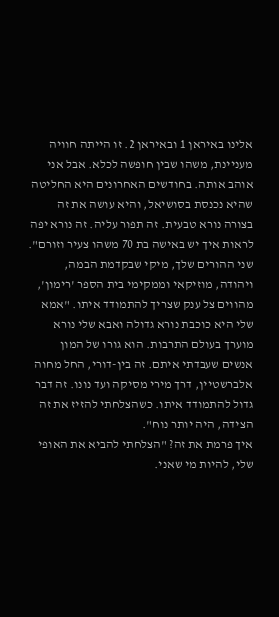אלינו באיראן 1 ובאיראן 2. זו הייתה חוויה מעניינת, משהו שבין חופשה לכלא. אבל אני אוהב אותה. בחודשים האחרונים היא החליטה שהיא נכנסת בסושיאל, והיא עושה את זה בצורה נורא טבעית. זה תפור עליה. זה נורא יפה לראות איך יש באישה בת 70 משהו צעיר וזורם".
שני ההורים שלך, מיקי שבקדמת הבמה, ויהודה, מוזיקאי וממקימי בית הספר 'רימון', מהווים צל ענק שצריך להתמודד איתו. "אמא שלי היא כוכבת נורא גדולה ואבא שלי נורא מוערך בעולם התרבות. הוא גורו של המון אנשים שעבדתי איתם. זה בין-דורי, החל מחוה אלברשטיין, דרך מירי מסיקה ועד נונו. זה דבר גדול להתמודד איתו. כשהצלחתי להזיז את זה הצידה, היה יותר נוח".
איך פרמת את זה? "הצלחתי להביא את האופי שלי, להיות מי שאני.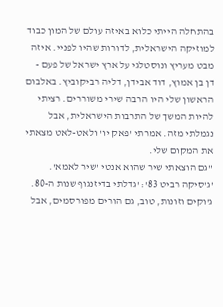בהתחלה הייתי כלוא באיזה עולם של המון כבוד למוזיקה הישראלית, לדורות שהיו לפניי. איזה מבט מעריץ ונוסטלגי על ארץ ישראל של פעם - דן בן אמוץ, דוד אבידן, דליה רביקוביץ. באלבום הראשון שלי היו הרבה שירי משוררים. רציתי להיות המשך של התרבות הישראלית, אבל נגמלתי מזה. אמרתי 'פאק יו' ולאט-לאט מצאתי את המקום שלי.
"גם הוצאתי שיר שהוא אנטי 'שיר לאמא'. 'ג'סיקה רביט 83': 'גדלתי בדיזנגוף שנות ה-80. ג'וקים וזונות, טוב, גם הורים מפורסמים, אבל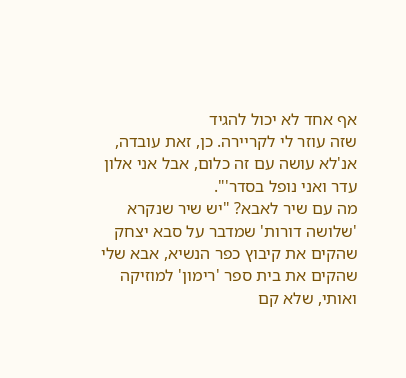אף אחד לא יכול להגיד
שזה עוזר לי לקריירה. כן, זאת עובדה, אנ'לא עושה עם זה כלום, אבל אני אלון עדר ואני נופל בסדר'".
מה עם שיר לאבא? "יש שיר שנקרא 'שלושה דורות' שמדבר על סבא יצחק שהקים את קיבוץ כפר הנשיא, אבא שלי שהקים את בית ספר 'רימון' למוזיקה ואותי, שלא קם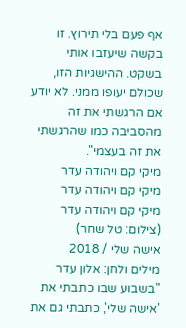אף פעם בלי תירוץ. זו בקשה שיעזבו אותי בשקט. ההישגיות הזו, שכולם יעופו ממני. לא יודע אם הרגשתי את זה מהסביבה כמו שהרגשתי את זה בעצמי".
מיקי קם ויהודה עדר
מיקי קם ויהודה עדר
מיקי קם ויהודה עדר
(צילום: טל שחר)
אישה שלי / 2018
מילים ולחן: אלון עדר
"בשבוע שבו כתבתי את 'אישה שלי', כתבתי גם את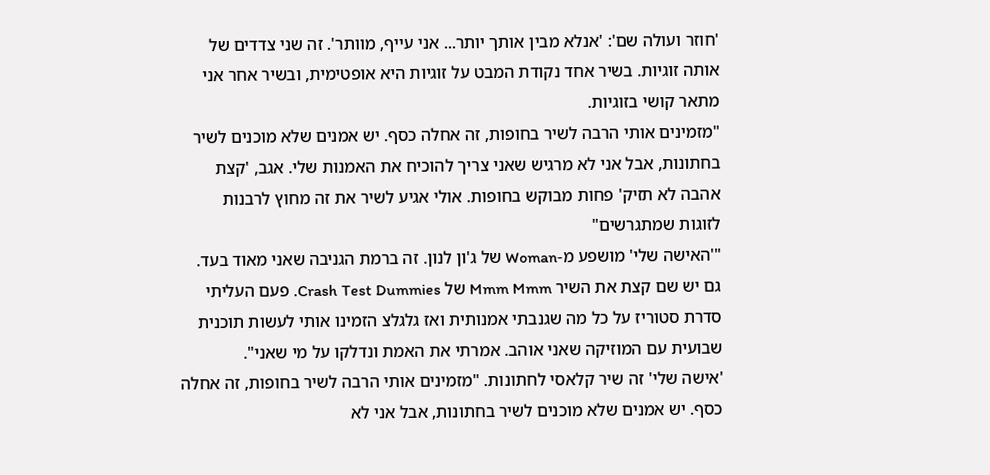'חוזר ועולה שם': 'אנלא מבין אותך יותר... אני עייף, מוותר'. זה שני צדדים של אותה זוגיות. בשיר אחד נקודת המבט על זוגיות היא אופטימית, ובשיר אחר אני מתאר קושי בזוגיות.
"מזמינים אותי הרבה לשיר בחופות, זה אחלה כסף. יש אמנים שלא מוכנים לשיר בחתונות, אבל אני לא מרגיש שאני צריך להוכיח את האמנות שלי. אגב, 'קצת אהבה לא תזיק' פחות מבוקש בחופות. אולי אגיע לשיר את זה מחוץ לרבנות לזוגות שמתגרשים"
"'האישה שלי' מושפע מ-Woman של ג'ון לנון. זה ברמת הגניבה שאני מאוד בעד. גם יש שם קצת את השיר Mmm Mmm של Crash Test Dummies. פעם העליתי סדרת סטוריז על כל מה שגנבתי אמנותית ואז גלגלצ הזמינו אותי לעשות תוכנית שבועית עם המוזיקה שאני אוהב. אמרתי את האמת ונדלקו על מי שאני".
'אישה שלי' זה שיר קלאסי לחתונות. "מזמינים אותי הרבה לשיר בחופות, זה אחלה כסף. יש אמנים שלא מוכנים לשיר בחתונות, אבל אני לא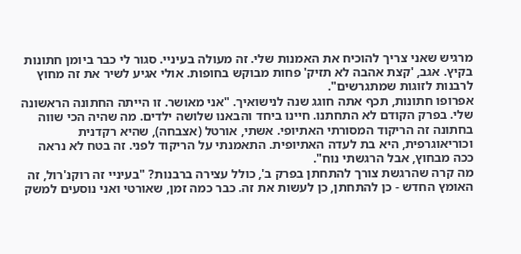מרגיש שאני צריך להוכיח את האמנות שלי. זה מעולה בעיניי. סגור לי כבר ביומן חתונות בקיץ. אגב, 'קצת אהבה לא תזיק' פחות מבוקש בחופות. אולי אגיע לשיר את זה מחוץ לרבנות לזוגות שמתגרשים".
אפרופו חתונות, תכף אתה חוגג שנה לנישואיך. "אני מאושר. זו הייתה החתונה הראשונה שלי. בפרק הקודם לא התחתנו. חיינו ביחד והבאנו שלושה ילדים. מה שהיה הכי שווה בחתונה זה הריקוד המסורתי האתיופי. אשתי, אורטל (אצבחה), שהיא רקדנית וכוריאוגרפית, היא בת לעדה האתיופית. התאמנתי על הריקוד לפני. זה בטח לא נראה ככה מבחוץ, אבל הרגשתי נוח".
מה קרה שהרגשת צורך להתחתן בפרק ב', כולל עצירה ברבנות? "בעיניי זה רוקנ'רול, זה האומץ החדש - כן להתחתן, כן לעשות את זה. כבר כמה זמן, שאורטי ואני נוסעים למשק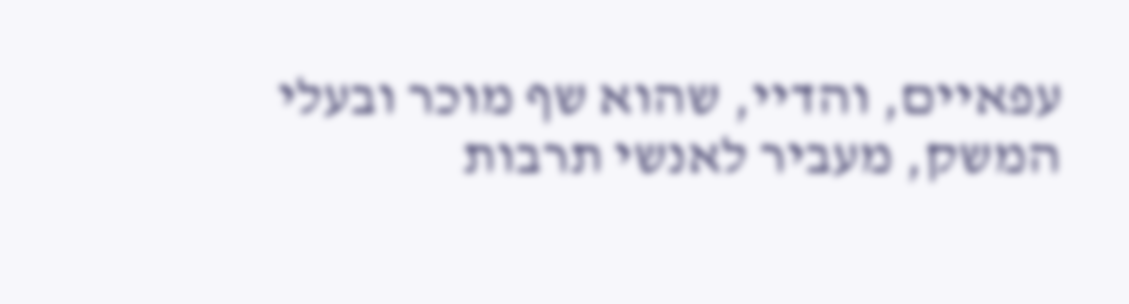עפאיים, והדיי, שהוא שף מוכר ובעלי המשק, מעביר לאנשי תרבות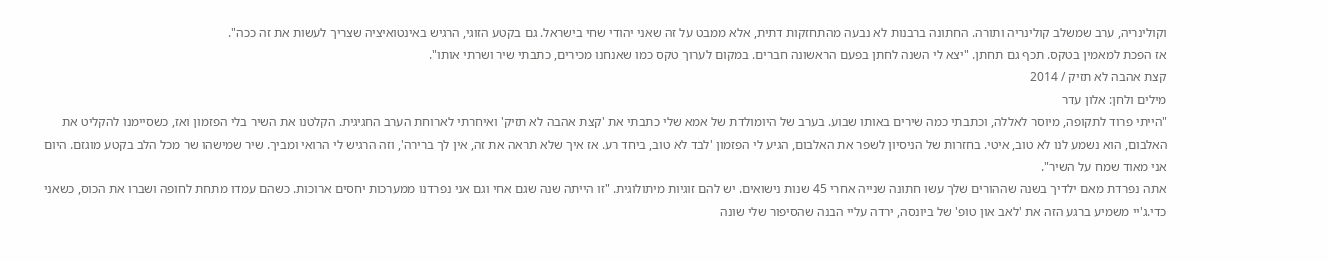וקולינריה, ערב שמשלב קולינריה ותורה. החתונה ברבנות לא נבעה מהתחזקות דתית, אלא ממבט על זה שאני יהודי שחי בישראל. גם בקטע הזוגי, הרגיש באינטואיציה שצריך לעשות את זה ככה".
אז הפכת למאמין בטקס. תכף גם תחתן. "יצא לי השנה לחתן בפעם הראשונה חברים. במקום לערוך טקס כמו שאנחנו מכירים, כתבתי שיר ושרתי אותו".
קצת אהבה לא תזיק / 2014
מילים ולחן: אלון עדר
"הייתי פרוד לתקופה, מיוסר לאללה, וכתבתי כמה שירים באותו שבוע. בערב של היומולדת של אמא שלי כתבתי את 'קצת אהבה לא תזיק' ואיחרתי לארוחת הערב החגיגית. הקלטנו את השיר בלי הפזמון ואז, כשסיימנו להקליט את האלבום, הוא נשמע לנו לא טוב, איטי. בחזרות של הניסיון לשפר את האלבום, הגיע לי הפזמון 'לבד לא טוב, ביחד רע. אז איך שלא תראה את זה, אין לך ברירה', וזה הרגיש לי הרואי ומביך. שיר שמישהו שר מכל הלב בקטע מוגזם. היום אני מאוד שמח על השיר".
אתה נפרדת מאם ילדיך בשנה שההורים שלך עשו חתונה שנייה אחרי 45 שנות נישואים. יש להם זוגיות מיתולוגית. "זו הייתה שנה שגם אחי וגם אני נפרדנו ממערכות יחסים ארוכות. כשהם עמדו מתחת לחופה ושברו את הכוס, כשאני כדי.ג'יי משמיע ברגע הזה את 'לאב און טופ' של ביונסה, ירדה עליי הבנה שהסיפור שלי שונה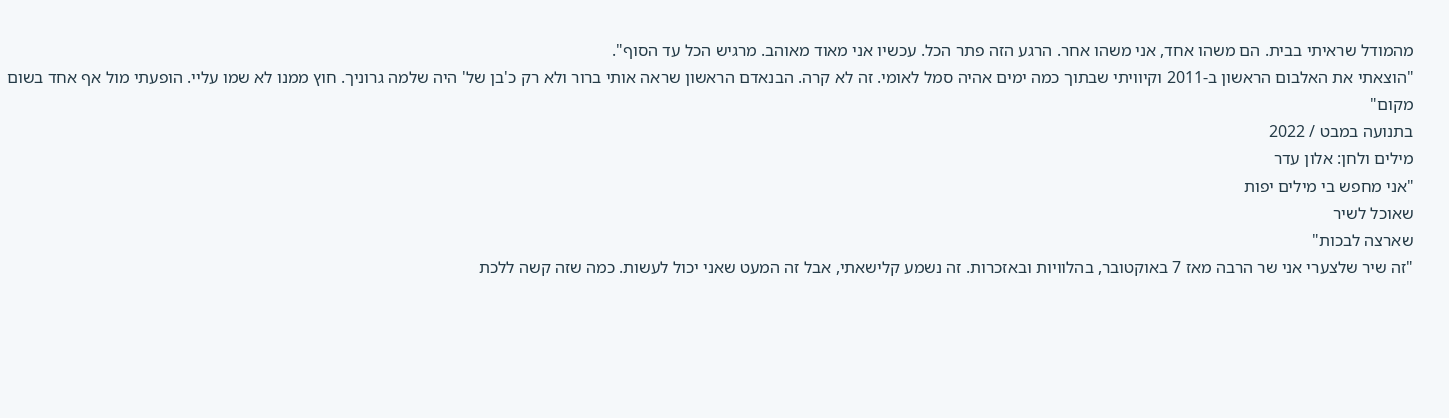מהמודל שראיתי בבית. הם משהו אחד, אני משהו אחר. הרגע הזה פתר הכל. עכשיו אני מאוד מאוהב. מרגיש הכל עד הסוף".
"הוצאתי את האלבום הראשון ב-2011 וקיוויתי שבתוך כמה ימים אהיה סמל לאומי. זה לא קרה. הבנאדם הראשון שראה אותי ברור ולא רק כ'בן של' היה שלמה גרוניך. חוץ ממנו לא שמו עליי. הופעתי מול אף אחד בשום מקום"
בתנועה במבט / 2022
מילים ולחן: אלון עדר
"אני מחפש בי מילים יפות
שאוכל לשיר
שארצה לבכות"
"זה שיר שלצערי אני שר הרבה מאז 7 באוקטובר, בהלוויות ובאזכרות. זה נשמע קלישאתי, אבל זה המעט שאני יכול לעשות. כמה שזה קשה ללכת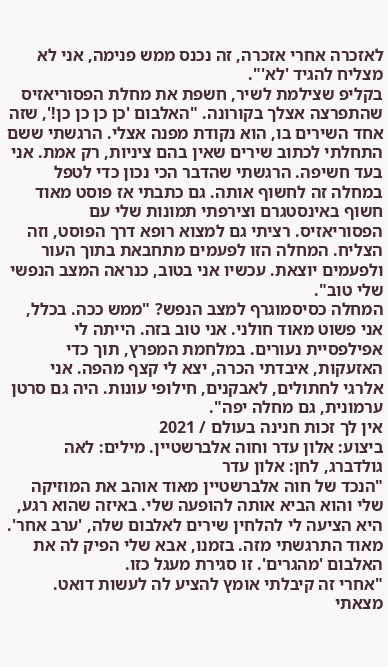לאזכרה אחרי אזכרה, זה נכנס ממש פנימה, אני לא מצליח להגיד 'לא'".
בקליפ שצילמת לשיר, חשפת את מחלת הפסוריאזיס שהתפרצה אצלך בקורונה. "האלבום 'כן כן כן כן!', שזה אחד השירים בו, הוא נקודת מפנה אצלי. הרגשתי ששם התחלתי לכתוב שירים שאין בהם ציניות, רק אמת. אני בעד חשיפה. הרגשתי שהדבר הכי נכון כדי לטפל במחלה זה לחשוף אותה. גם כתבתי אז פוסט מאוד חשוף באינסטגרם וצירפתי תמונות שלי עם הפסוריאזיס. רציתי גם למצוא רופא דרך הפוסט, וזה הצליח. המחלה הזו לפעמים מתחבאת בתוך העור ולפעמים יוצאת. עכשיו אני בטוב, כנראה המצב הנפשי שלי טוב".
המחלה כסיסמוגרף למצב הנפש? "ממש ככה. בכלל, אני פשוט מאוד חולני. אני טוב בזה. הייתה לי אפילפסיית נעורים. במלחמת המפרץ, תוך כדי האזעקות, איבדתי הכרה, יצא לי קצף מהפה. אני אלרגי לחתולים, לאבקנים, חילופי עונות. היה גם סרטן ערמונית, גם מחלה יפה".
אין לך זכות חנינה בעולם / 2021
ביצוע: אלון עדר וחוה אלברשטיין. מילים: לאה גולדברג, לחן: אלון עדר
"הנכד של חוה אלברשטיין מאוד אוהב את המוזיקה שלי והוא הביא אותה להופעה שלי. באיזה שהוא רגע, היא הציעה לי להלחין שירים לאלבום שלה, 'ערב אחר'. מאוד התרגשתי מזה. בזמנו, אבא שלי הפיק לה את האלבום 'מהגרים'. זו סגירת מעגל כזו.
"אחרי זה קיבלתי אומץ להציע לה לעשות דואט. מצאתי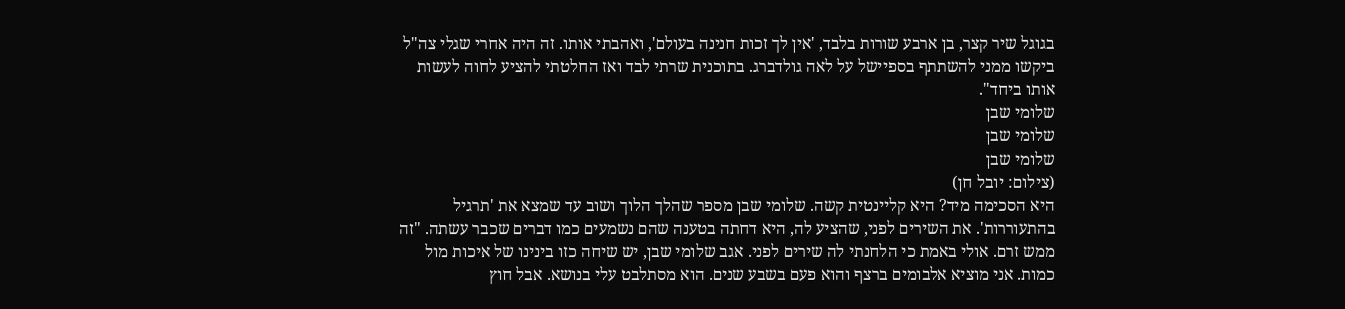בגוגל שיר קצר, בן ארבע שורות בלבד, 'אין לך זכות חנינה בעולם', ואהבתי אותו. זה היה אחרי שגלי צה"ל ביקשו ממני להשתתף בספיישל על לאה גולדברג. בתוכנית שרתי לבד ואז החלטתי להציע לחוה לעשות אותו ביחד".
שלומי שבן
שלומי שבן
שלומי שבן
(צילום: יובל חן)
היא הסכימה מיד? היא קליינטית קשה. שלומי שבן מספר שהלך הלוך ושוב עד שמצא את 'תרגיל בהתעוררות'. את השירים לפני, שהציע לה, היא דחתה בטענה שהם נשמעים כמו דברים שכבר עשתה. "זה ממש זרם. אולי באמת כי הלחנתי לה שירים לפני. אגב שלומי שבן, יש שיחה כזו בינינו של איכות מול כמות. אני מוציא אלבומים ברצף והוא פעם בשבע שנים. הוא מסתלבט עלי בנושא. אבל חוץ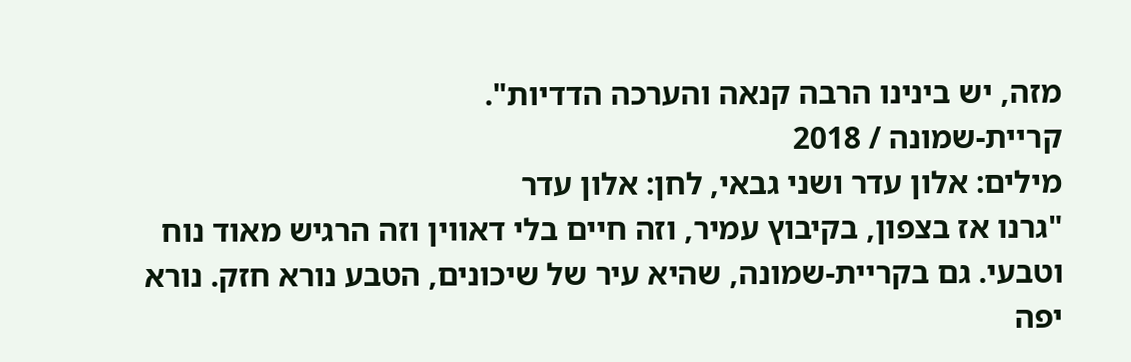מזה, יש בינינו הרבה קנאה והערכה הדדיות".
קריית-שמונה / 2018
מילים: אלון עדר ושני גבאי, לחן: אלון עדר
"גרנו אז בצפון, בקיבוץ עמיר, וזה חיים בלי דאווין וזה הרגיש מאוד נוח וטבעי. גם בקריית-שמונה, שהיא עיר של שיכונים, הטבע נורא חזק. נורא יפה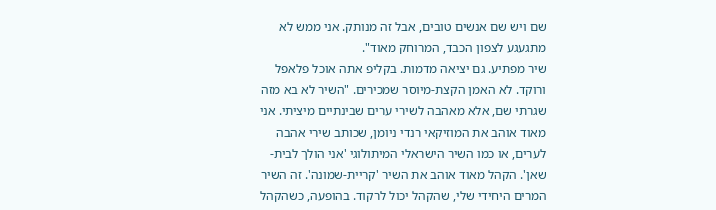שם ויש שם אנשים טובים, אבל זה מנותק. אני ממש לא מתגעגע לצפון הכבד, המרוחק מאוד".
שיר מפתיע. גם יציאה מדמות. בקליפ אתה אוכל פלאפל ורוקד. לא האמן הקצת-מיוסר שמכירים. "השיר לא בא מזה שגרתי שם, אלא מאהבה לשירי ערים שבינתיים מיציתי. אני מאוד אוהב את המוזיקאי רנדי ניומן, שכותב שירי אהבה לערים, או כמו השיר הישראלי המיתולוגי 'אני הולך לבית-שאן'. הקהל מאוד אוהב את השיר 'קריית-שמונה'. זה השיר המרים היחידי שלי, שהקהל יכול לרקוד. בהופעה, כשהקהל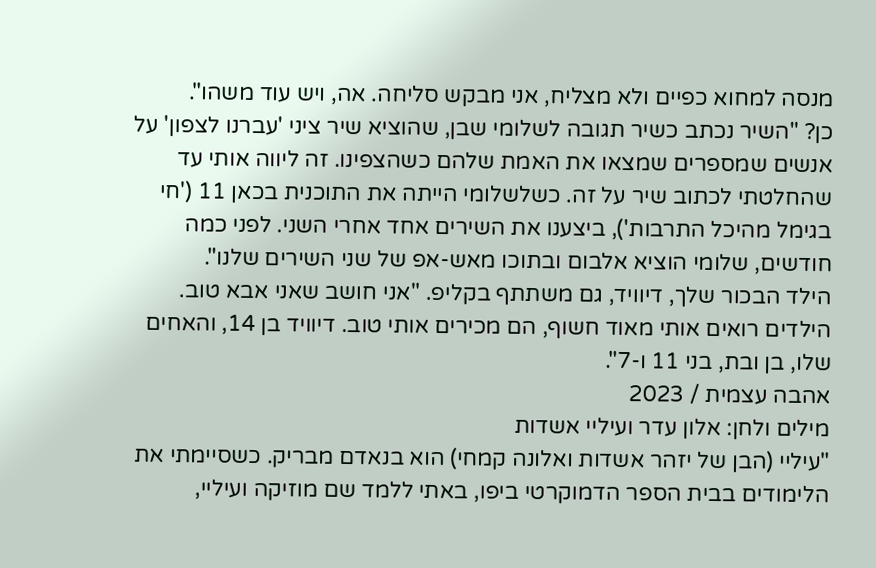מנסה למחוא כפיים ולא מצליח, אני מבקש סליחה. אה, ויש עוד משהו".
כן? "השיר נכתב כשיר תגובה לשלומי שבן, שהוציא שיר ציני 'עברנו לצפון' על אנשים שמספרים שמצאו את האמת שלהם כשהצפינו. זה ליווה אותי עד שהחלטתי לכתוב שיר על זה. כשלשלומי הייתה את התוכנית בכאן 11 ('חי בגימל מהיכל התרבות'), ביצענו את השירים אחד אחרי השני. לפני כמה חודשים, שלומי הוציא אלבום ובתוכו מאש-אפ של שני השירים שלנו".
הילד הבכור שלך, דיוויד, גם משתתף בקליפ. "אני חושב שאני אבא טוב. הילדים רואים אותי מאוד חשוף, הם מכירים אותי טוב. דיוויד בן 14, והאחים שלו, בן ובת, בני 11 ו-7".
אהבה עצמית / 2023
מילים ולחן: אלון עדר ועיליי אשדות
"עיליי (הבן של יזהר אשדות ואלונה קמחי) הוא בנאדם מבריק. כשסיימתי את הלימודים בבית הספר הדמוקרטי ביפו, באתי ללמד שם מוזיקה ועיליי,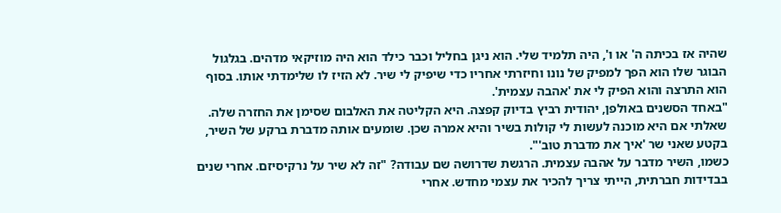שהיה אז בכיתה ה' או ו', היה תלמיד שלי. הוא ניגן בחליל וכבר כילד הוא היה מוזיקאי מדהים. בגלגול הבוגר שלו הוא הפך למפיק של נונו וחיזרתי אחריו כדי שיפיק לי שיר. לא הזיז לו שלימדתי אותו. בסוף הוא התרצה והוא הפיק לי את 'אהבה עצמית'.
"באחד הסשנים באולפן, יהודית רביץ בדיוק קפצה. היא הקליטה את האלבום שסימן את החזרה שלה. שאלתי אם היא מוכנה לעשות לי קולות בשיר והיא אמרה שכן. שומעים אותה מדברת ברקע של השיר, בקטע שאני שר 'איך את מדברת טוב'".
כשמו, השיר מדבר על אהבה עצמית. הרגשת שדרושה שם עבודה? "זה לא שיר על נרקיסיזם. אחרי שנים בבדידות חברתית, הייתי צריך להכיר את עצמי מחדש. אחרי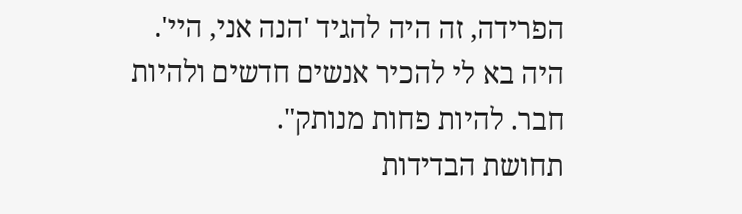הפרידה, זה היה להגיד 'הנה אני, היי'. היה בא לי להכיר אנשים חדשים ולהיות חבר. להיות פחות מנותק".
תחושת הבדידות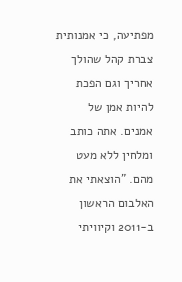מפתיעה, כי אמנותית צברת קהל שהולך אחריך וגם הפכת להיות אמן של אמנים. אתה כותב ומלחין ללא מעט מהם. "הוצאתי את האלבום הראשון ב-2011 וקיוויתי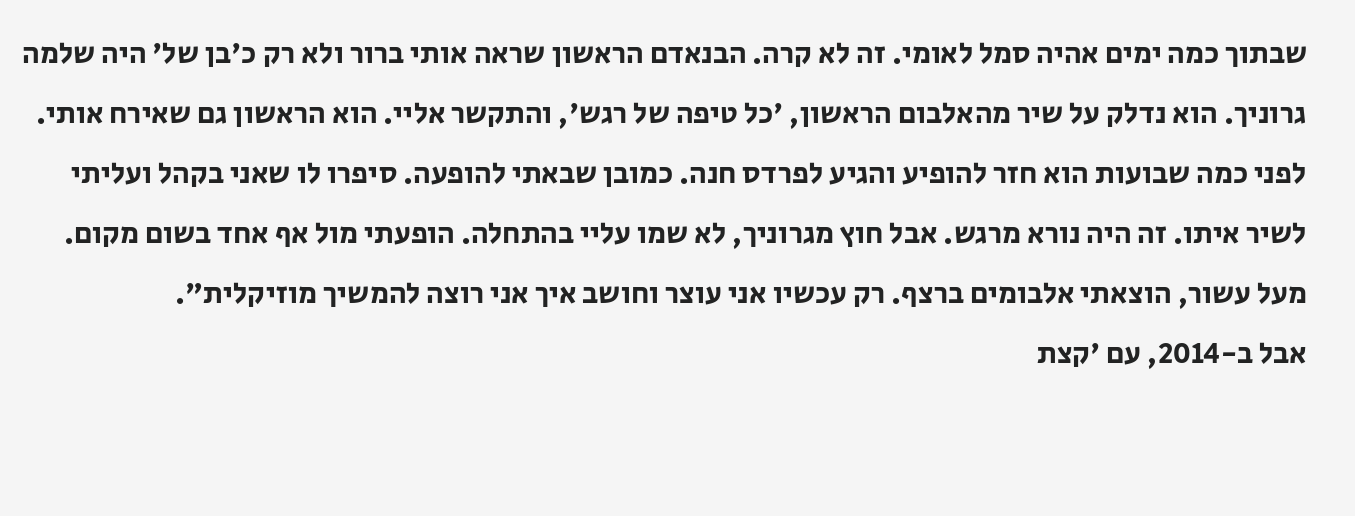שבתוך כמה ימים אהיה סמל לאומי. זה לא קרה. הבנאדם הראשון שראה אותי ברור ולא רק כ'בן של' היה שלמה גרוניך. הוא נדלק על שיר מהאלבום הראשון, 'כל טיפה של רגש', והתקשר אליי. הוא הראשון גם שאירח אותי. לפני כמה שבועות הוא חזר להופיע והגיע לפרדס חנה. כמובן שבאתי להופעה. סיפרו לו שאני בקהל ועליתי לשיר איתו. זה היה נורא מרגש. אבל חוץ מגרוניך, לא שמו עליי בהתחלה. הופעתי מול אף אחד בשום מקום. מעל עשור, הוצאתי אלבומים ברצף. רק עכשיו אני עוצר וחושב איך אני רוצה להמשיך מוזיקלית".
אבל ב-2014, עם 'קצת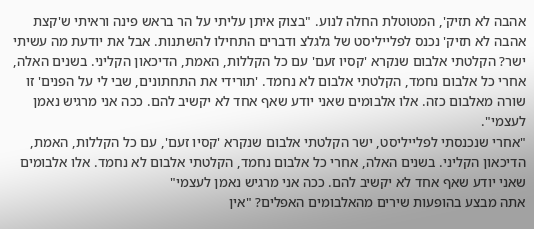אהבה לא תזיק', המטוטלת החלה לנוע. "בצוק איתן עליתי על הר בראש פינה וראיתי ש'קצת אהבה לא תזיק' נכנס לפלייליסט של גלגלצ ודברים התחילו להשתנות. אבל את יודעת מה עשיתי ישר? הקלטתי אלבום שנקרא 'קסיו זעם' עם כל הקללות, האמת, הדיכאון הקליני. בשנים האלה, אחרי כל אלבום נחמד, הקלטתי אלבום לא נחמד. 'תורידי את התחתונים, שבי לי על הפנים' זו שורה מאלבום כזה. אלו אלבומים שאני יודע שאף אחד לא יקשיב להם. ככה אני מרגיש נאמן לעצמי".
"אחרי שנכנסתי לפלייליסט, ישר הקלטתי אלבום שנקרא 'קסיו זעם', עם כל הקללות, האמת, הדיכאון הקליני. בשנים האלה, אחרי כל אלבום נחמד, הקלטתי אלבום לא נחמד. אלו אלבומים שאני יודע שאף אחד לא יקשיב להם. ככה אני מרגיש נאמן לעצמי"
אתה מבצע בהופעות שירים מהאלבומים האפלים? "אין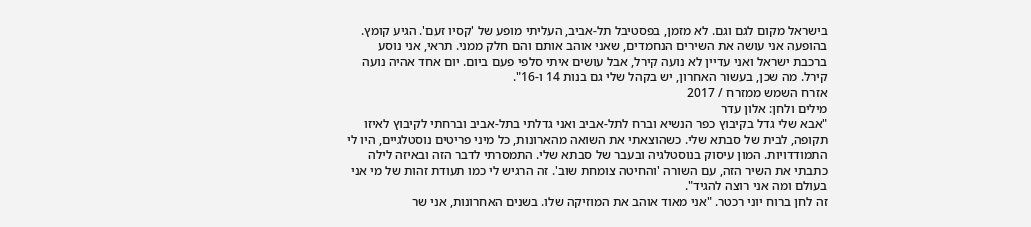בישראל מקום לגם וגם. לא מזמן, בפסטיבל תל-אביב, העליתי מופע של 'קסיו זעם'. הגיע קומץ. בהופעה אני עושה את השירים הנחמדים, שאני אוהב אותם והם חלק ממני. תראי, אני נוסע ברכבת ישראל ואני עדיין לא נועה קירל, אבל עושים איתי סלפי פעם ביום. יום אחד אהיה נועה קירל. מה שכן, בעשור האחרון, יש בקהל שלי גם בנות 14 ו-16".
אזרח השמש ממזרח / 2017
מילים ולחן: אלון עדר
"אבא שלי גדל בקיבוץ כפר הנשיא וברח לתל-אביב ואני גדלתי בתל-אביב וברחתי לקיבוץ לאיזו תקופה, לבית של סבתא שלי. כשהוצאתי את השואה מהארונות, כל מיני פריטים נוסטלגיים, היו לי התמודדויות. המון עיסוק בנוסטלגיה ובעבר של סבתא שלי. התמסרתי לדבר הזה ובאיזה לילה כתבתי את השיר הזה, עם השורה 'והחיטה צומחת שוב'. זה הרגיש לי כמו תעודת זהות של מי אני בעולם ומה אני רוצה להגיד".
זה לחן ברוח יוני רכטר. "אני מאוד אוהב את המוזיקה שלו. בשנים האחרונות, אני שר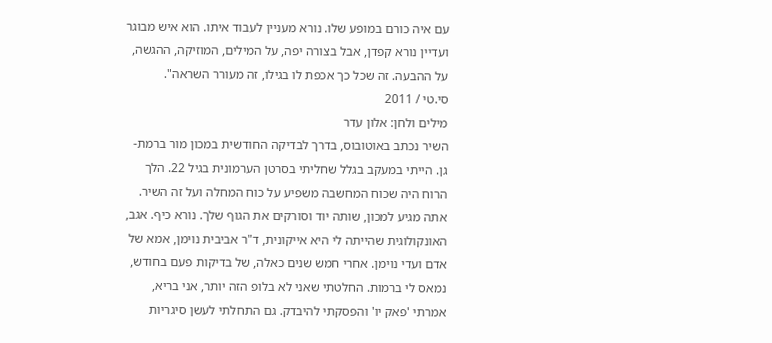עם איה כורם במופע שלו. נורא מעניין לעבוד איתו. הוא איש מבוגר ועדיין נורא קפדן, אבל בצורה יפה, על המילים, המוזיקה, ההגשה, על ההבעה. זה שכל כך אכפת לו בגילו, זה מעורר השראה".
סי.טי / 2011
מילים ולחן: אלון עדר
השיר נכתב באוטובוס, בדרך לבדיקה החודשית במכון מור ברמת-גן. הייתי במעקב בגלל שחליתי בסרטן הערמונית בגיל 22. הלך הרוח היה שכוח המחשבה משפיע על כוח המחלה ועל זה השיר. אתה מגיע למכון, שותה יוד וסורקים את הגוף שלך. נורא כיף. אגב, האונקולוגית שהייתה לי היא אייקונית, ד"ר אביבית נוימן, אמא של אדם ועדי נוימן. אחרי חמש שנים כאלה, של בדיקות פעם בחודש, נמאס לי ברמות. החלטתי שאני לא בלופ הזה יותר, אני בריא, אמרתי 'פאק יו' והפסקתי להיבדק. גם התחלתי לעשן סיגריות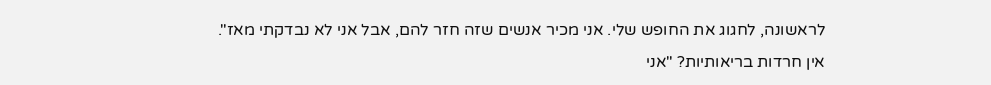לראשונה, לחגוג את החופש שלי. אני מכיר אנשים שזה חזר להם, אבל אני לא נבדקתי מאז".
אין חרדות בריאותיות? "אני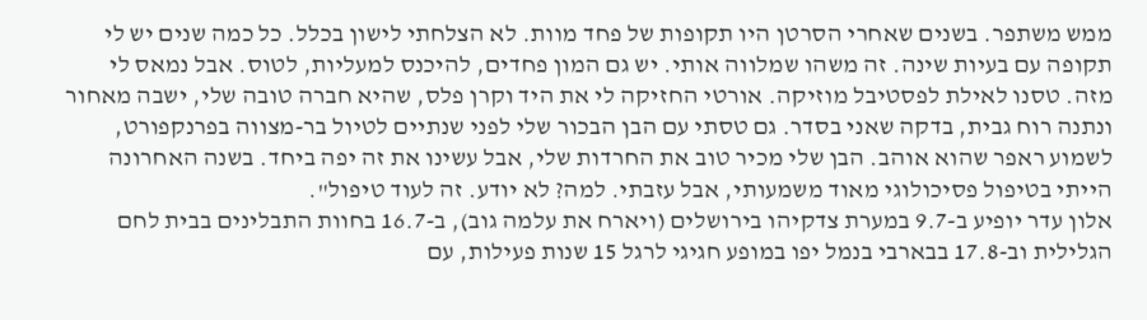ממש משתפר. בשנים שאחרי הסרטן היו תקופות של פחד מוות. לא הצלחתי לישון בכלל. כל כמה שנים יש לי תקופה עם בעיות שינה. זה משהו שמלווה אותי. יש גם המון פחדים, להיכנס למעליות, לטוס. אבל נמאס לי מזה. טסנו לאילת לפסטיבל מוזיקה. אורטי החזיקה לי את היד וקרן פלס, שהיא חברה טובה שלי, ישבה מאחור ונתנה רוח גבית, בדקה שאני בסדר. גם טסתי עם הבן הבכור שלי לפני שנתיים לטיול בר-מצווה בפרנקפורט, לשמוע ראפר שהוא אוהב. הבן שלי מכיר טוב את החרדות שלי, אבל עשינו את זה יפה ביחד. בשנה האחרונה הייתי בטיפול פסיכולוגי מאוד משמעותי, אבל עזבתי. למה? לא יודע. זה לעוד טיפול".
אלון עדר יופיע ב-9.7 במערת צדקיהו בירושלים (ויארח את עלמה גוב), ב-16.7 בחוות התבלינים בבית לחם הגלילית וב-17.8 בבארבי בנמל יפו במופע חגיגי לרגל 15 שנות פעילות, עם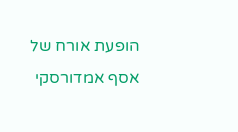הופעת אורח של אסף אמדורסקי